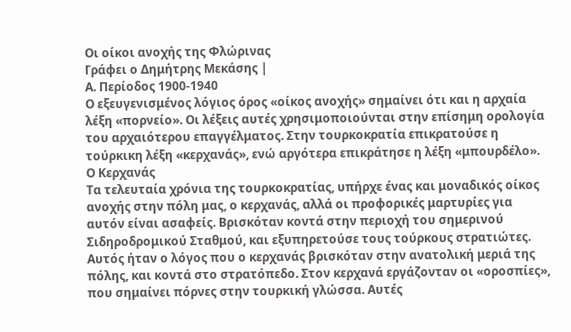Οι οίκοι ανοχής της Φλώρινας
Γράφει ο Δημήτρης Μεκάσης |
Α. Περίοδος 1900-1940
Ο εξευγενισμένος λόγιος όρος «οίκος ανοχής» σημαίνει ότι και η αρχαία λέξη «πορνείο». Οι λέξεις αυτές χρησιμοποιούνται στην επίσημη ορολογία του αρχαιότερου επαγγέλματος. Στην τουρκοκρατία επικρατούσε η τούρκικη λέξη «κερχανάς», ενώ αργότερα επικράτησε η λέξη «μπουρδέλο».
Ο Κερχανάς
Τα τελευταία χρόνια της τουρκοκρατίας, υπήρχε ένας και μοναδικός οίκος ανοχής στην πόλη μας, ο κερχανάς, αλλά οι προφορικές μαρτυρίες για αυτόν είναι ασαφείς. Βρισκόταν κοντά στην περιοχή του σημερινού Σιδηροδρομικού Σταθμού, και εξυπηρετούσε τους τούρκους στρατιώτες. Αυτός ήταν ο λόγος που ο κερχανάς βρισκόταν στην ανατολική μεριά της πόλης, και κοντά στο στρατόπεδο. Στον κερχανά εργάζονταν οι «οροσπίες», που σημαίνει πόρνες στην τουρκική γλώσσα. Αυτές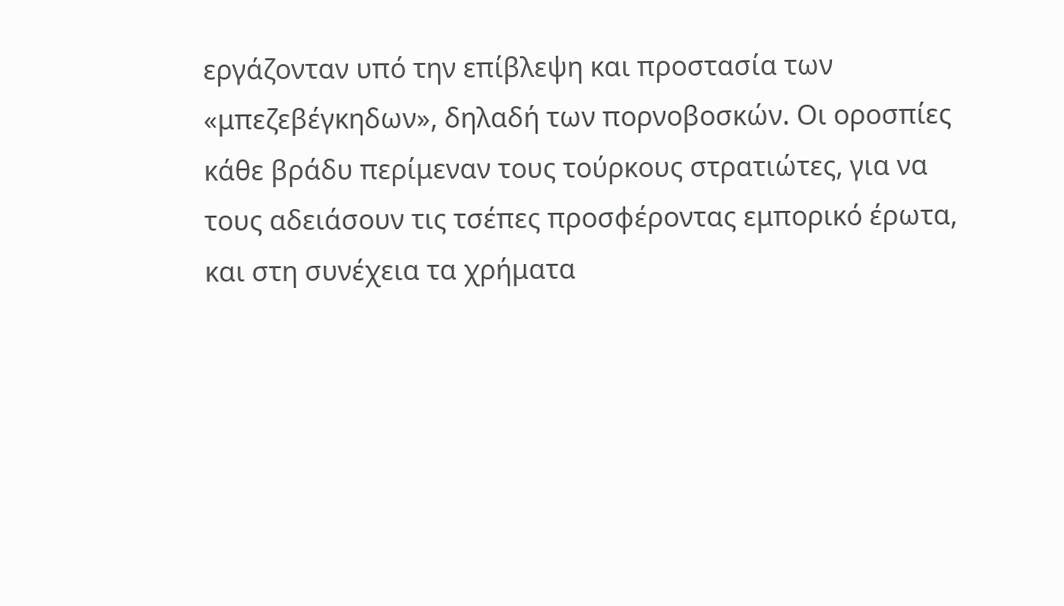εργάζονταν υπό την επίβλεψη και προστασία των «μπεζεβέγκηδων», δηλαδή των πορνοβοσκών. Οι οροσπίες κάθε βράδυ περίμεναν τους τούρκους στρατιώτες, για να τους αδειάσουν τις τσέπες προσφέροντας εμπορικό έρωτα, και στη συνέχεια τα χρήματα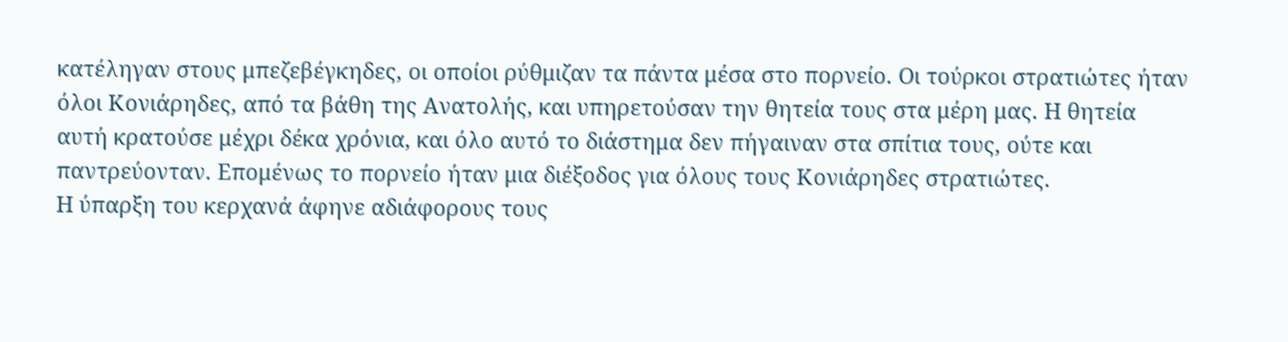κατέληγαν στους μπεζεβέγκηδες, οι οποίοι ρύθμιζαν τα πάντα μέσα στο πορνείο. Οι τούρκοι στρατιώτες ήταν όλοι Κονιάρηδες, από τα βάθη της Ανατολής, και υπηρετούσαν την θητεία τους στα μέρη μας. Η θητεία αυτή κρατούσε μέχρι δέκα χρόνια, και όλο αυτό το διάστημα δεν πήγαιναν στα σπίτια τους, ούτε και παντρεύονταν. Επομένως το πορνείο ήταν μια διέξοδος για όλους τους Κονιάρηδες στρατιώτες.
Η ύπαρξη του κερχανά άφηνε αδιάφορους τους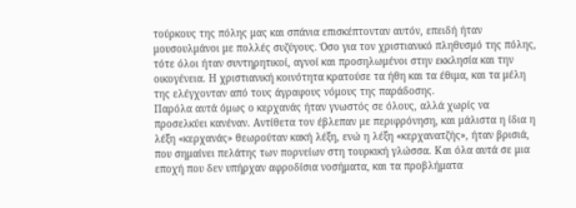τούρκους της πόλης μας και σπάνια επισκέπτονταν αυτόν, επειδή ήταν μουσουλμάνοι με πολλές συζύγους. Όσο για τον χριστιανικό πληθυσμό της πόλης, τότε όλοι ήταν συντηρητικοί, αγνοί και προσηλωμένοι στην εκκλησία και την οικογένεια. Η χριστιανική κοινότητα κρατούσε τα ήθη και τα έθιμα, και τα μέλη της ελέγχονταν από τους άγραφους νόμους της παράδοσης.
Παρόλα αυτά όμως ο κερχανάς ήταν γνωστός σε όλους, αλλά χωρίς να προσελκύει κανέναν. Αντίθετα τον έβλεπαν με περιφρόνηση, και μάλιστα η ίδια η λέξη «κερχανάς» θεωρούταν κακή λέξη, ενώ η λέξη «κερχανατζής», ήταν βρισιά, που σημαίνει πελάτης των πορνείων στη τουρκική γλώσσα. Και όλα αυτά σε μια εποχή που δεν υπήρχαν αφροδίσια νοσήματα, και τα προβλήματα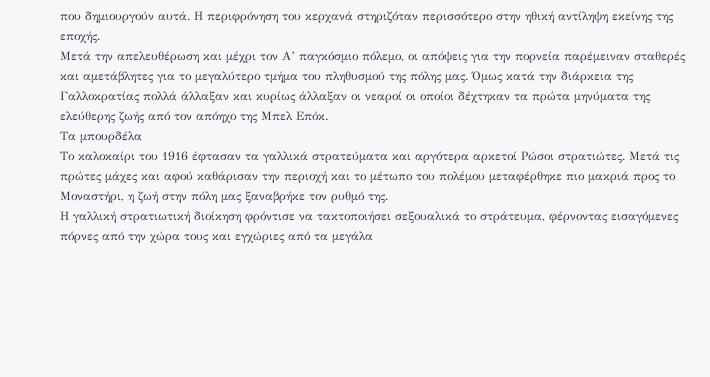που δημιουργούν αυτά. Η περιφρόνηση του κερχανά στηριζόταν περισσότερο στην ηθική αντίληψη εκείνης της εποχής.
Μετά την απελευθέρωση και μέχρι τον Α’ παγκόσμιο πόλεμο, οι απόψεις για την πορνεία παρέμειναν σταθερές και αμετάβλητες για το μεγαλύτερο τμήμα του πληθυσμού της πόλης μας. Όμως κατά την διάρκεια της Γαλλοκρατίας πολλά άλλαξαν και κυρίως άλλαξαν οι νεαροί οι οποίοι δέχτηκαν τα πρώτα μηνύματα της ελεύθερης ζωής από τον απόηχο της Μπελ Επόκ.
Τα μπουρδέλα
Το καλοκαίρι του 1916 έφτασαν τα γαλλικά στρατεύματα και αργότερα αρκετοί Ρώσοι στρατιώτες. Μετά τις πρώτες μάχες και αφού καθάρισαν την περιοχή και το μέτωπο του πολέμου μεταφέρθηκε πιο μακριά προς το Μοναστήρι, η ζωή στην πόλη μας ξαναβρήκε τον ρυθμό της.
Η γαλλική στρατιωτική διοίκηση φρόντισε να τακτοποιήσει σεξουαλικά το στράτευμα, φέρνοντας εισαγόμενες πόρνες από την χώρα τους και εγχώριες από τα μεγάλα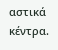αστικά κέντρα.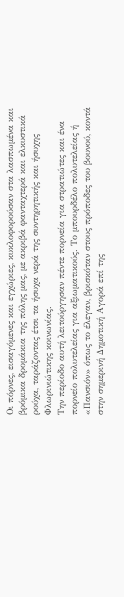Οι πόρνες, εισαγόμενες και εγχώριες, κυκλοφορούσαν στα λασπωμένα και βρόμικα δρομάκια της πόλης μας, με ακριβά φανταχτερά και ελκυστικά ρούχα, ταράζοντας έτσι τα ήσυχα νερά της συντηρητικής και ήσυχης Φλωρινιώτικης κοινωνίας.
Την περίοδο αυτή λειτούργησαν πέντε πορνεία για στρατιώτες και ένα πορνείο πολυτελείας για αξιωματικούς. Το μπουρδέλο πολυτελείας ή «Πανσιόν» όπως το έλεγαν, βρισκόταν στους πρόποδες του βουνού, κοντά στην σημερινή Δημοτική Αγορά επί της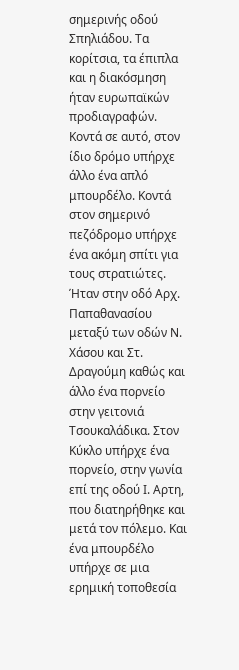σημερινής οδού Σπηλιάδου. Τα κορίτσια, τα έπιπλα και η διακόσμηση ήταν ευρωπαϊκών προδιαγραφών. Κοντά σε αυτό, στον ίδιο δρόμο υπήρχε άλλο ένα απλό μπουρδέλο. Κοντά στον σημερινό πεζόδρομο υπήρχε ένα ακόμη σπίτι για τους στρατιώτες. Ήταν στην οδό Αρχ. Παπαθανασίου μεταξύ των οδών Ν. Χάσου και Στ. Δραγούμη καθώς και άλλο ένα πορνείο στην γειτονιά Τσουκαλάδικα. Στον Κύκλο υπήρχε ένα πορνείο, στην γωνία επί της οδού Ι. Αρτη, που διατηρήθηκε και μετά τον πόλεμο. Και ένα μπουρδέλο υπήρχε σε μια ερημική τοποθεσία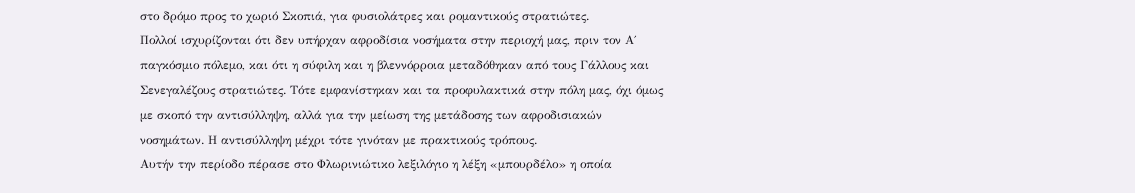στο δρόμο προς το χωριό Σκοπιά, για φυσιολάτρες και ρομαντικούς στρατιώτες.
Πολλοί ισχυρίζονται ότι δεν υπήρχαν αφροδίσια νοσήματα στην περιοχή μας, πριν τον Α΄ παγκόσμιο πόλεμο, και ότι η σύφιλη και η βλεννόρροια μεταδόθηκαν από τους Γάλλους και Σενεγαλέζους στρατιώτες. Τότε εμφανίστηκαν και τα προφυλακτικά στην πόλη μας, όχι όμως με σκοπό την αντισύλληψη, αλλά για την μείωση της μετάδοσης των αφροδισιακών νοσημάτων. Η αντισύλληψη μέχρι τότε γινόταν με πρακτικούς τρόπους.
Αυτήν την περίοδο πέρασε στο Φλωρινιώτικο λεξιλόγιο η λέξη «μπουρδέλο» η οποία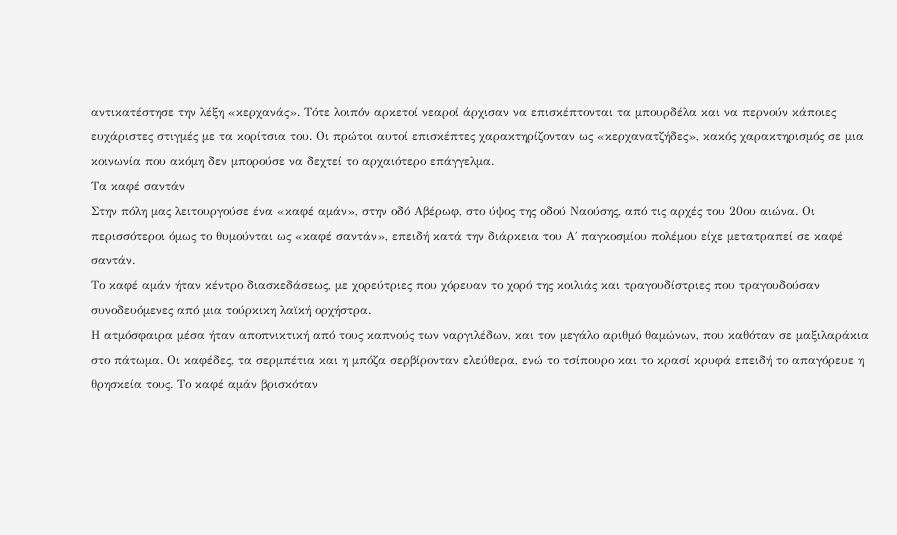αντικατέστησε την λέξη «κερχανάς». Τότε λοιπόν αρκετοί νεαροί άρχισαν να επισκέπτονται τα μπουρδέλα και να περνούν κάποιες ευχάριστες στιγμές με τα κορίτσια του. Οι πρώτοι αυτοί επισκέπτες χαρακτηρίζονταν ως «κερχανατζήδες», κακός χαρακτηρισμός σε μια κοινωνία που ακόμη δεν μπορούσε να δεχτεί το αρχαιότερο επάγγελμα.
Τα καφέ σαντάν
Στην πόλη μας λειτουργούσε ένα «καφέ αμάν», στην οδό Αβέρωφ, στο ύψος της οδού Ναούσης, από τις αρχές του 20ου αιώνα. Οι περισσότεροι όμως το θυμούνται ως «καφέ σαντάν», επειδή κατά την διάρκεια του Α΄ παγκοσμίου πολέμου είχε μετατραπεί σε καφέ σαντάν.
Το καφέ αμάν ήταν κέντρο διασκεδάσεως, με χορεύτριες που χόρευαν το χορό της κοιλιάς και τραγουδίστριες που τραγουδούσαν συνοδευόμενες από μια τούρκικη λαϊκή ορχήστρα.
Η ατμόσφαιρα μέσα ήταν αποπνικτική από τους καπνούς των ναργιλέδων, και τον μεγάλο αριθμό θαμώνων, που καθόταν σε μαξιλαράκια στο πάτωμα. Οι καφέδες, τα σερμπέτια και η μπόζα σερβίρονταν ελεύθερα, ενώ το τσίπουρο και το κρασί κρυφά επειδή το απαγόρευε η θρησκεία τους. Το καφέ αμάν βρισκόταν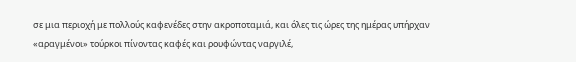σε μια περιοχή με πολλούς καφενέδες στην ακροποταμιά, και όλες τις ώρες της ημέρας υπήρχαν «αραγμένοι» τούρκοι πίνοντας καφές και ρουφώντας ναργιλέ,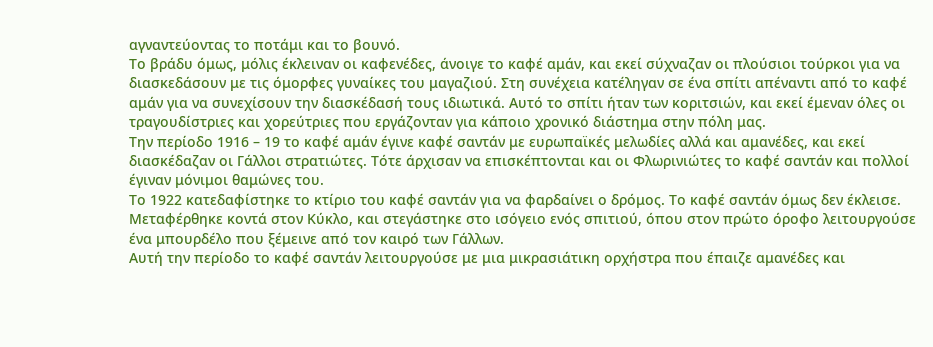αγναντεύοντας το ποτάμι και το βουνό.
Το βράδυ όμως, μόλις έκλειναν οι καφενέδες, άνοιγε το καφέ αμάν, και εκεί σύχναζαν οι πλούσιοι τούρκοι για να διασκεδάσουν με τις όμορφες γυναίκες του μαγαζιού. Στη συνέχεια κατέληγαν σε ένα σπίτι απέναντι από το καφέ αμάν για να συνεχίσουν την διασκέδασή τους ιδιωτικά. Αυτό το σπίτι ήταν των κοριτσιών, και εκεί έμεναν όλες οι τραγουδίστριες και χορεύτριες που εργάζονταν για κάποιο χρονικό διάστημα στην πόλη μας.
Την περίοδο 1916 – 19 το καφέ αμάν έγινε καφέ σαντάν με ευρωπαϊκές μελωδίες αλλά και αμανέδες, και εκεί διασκέδαζαν οι Γάλλοι στρατιώτες. Τότε άρχισαν να επισκέπτονται και οι Φλωρινιώτες το καφέ σαντάν και πολλοί έγιναν μόνιμοι θαμώνες του.
Το 1922 κατεδαφίστηκε το κτίριο του καφέ σαντάν για να φαρδαίνει ο δρόμος. Το καφέ σαντάν όμως δεν έκλεισε. Μεταφέρθηκε κοντά στον Κύκλο, και στεγάστηκε στο ισόγειο ενός σπιτιού, όπου στον πρώτο όροφο λειτουργούσε ένα μπουρδέλο που ξέμεινε από τον καιρό των Γάλλων.
Αυτή την περίοδο το καφέ σαντάν λειτουργούσε με μια μικρασιάτικη ορχήστρα που έπαιζε αμανέδες και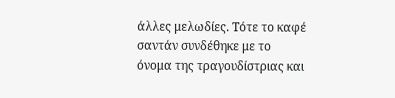άλλες μελωδίες. Τότε το καφέ σαντάν συνδέθηκε με το όνομα της τραγουδίστριας και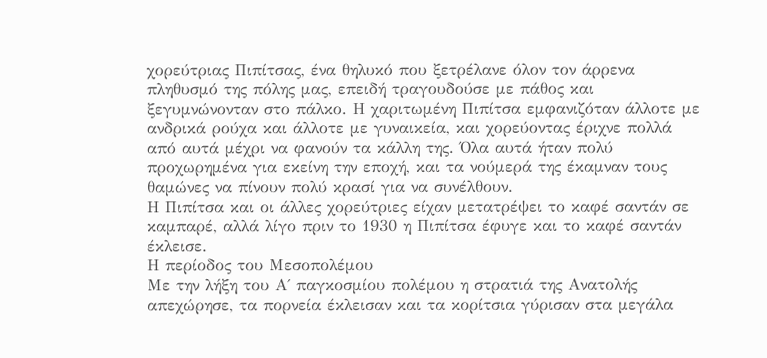χορεύτριας Πιπίτσας, ένα θηλυκό που ξετρέλανε όλον τον άρρενα πληθυσμό της πόλης μας, επειδή τραγουδούσε με πάθος και ξεγυμνώνονταν στο πάλκο. Η χαριτωμένη Πιπίτσα εμφανιζόταν άλλοτε με ανδρικά ρούχα και άλλοτε με γυναικεία, και χορεύοντας έριχνε πολλά από αυτά μέχρι να φανούν τα κάλλη της. Όλα αυτά ήταν πολύ προχωρημένα για εκείνη την εποχή, και τα νούμερά της έκαμναν τους θαμώνες να πίνουν πολύ κρασί για να συνέλθουν.
Η Πιπίτσα και οι άλλες χορεύτριες είχαν μετατρέψει το καφέ σαντάν σε καμπαρέ, αλλά λίγο πριν το 1930 η Πιπίτσα έφυγε και το καφέ σαντάν έκλεισε.
Η περίοδος του Μεσοπολέμου
Με την λήξη του Α΄ παγκοσμίου πολέμου η στρατιά της Ανατολής απεχώρησε, τα πορνεία έκλεισαν και τα κορίτσια γύρισαν στα μεγάλα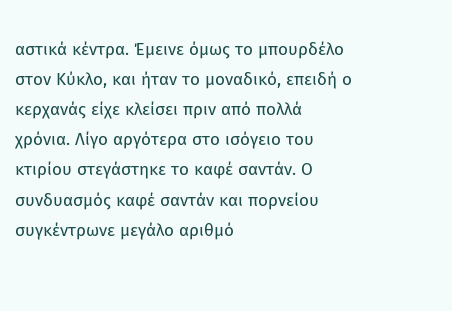αστικά κέντρα. Έμεινε όμως το μπουρδέλο στον Κύκλο, και ήταν το μοναδικό, επειδή ο κερχανάς είχε κλείσει πριν από πολλά χρόνια. Λίγο αργότερα στο ισόγειο του κτιρίου στεγάστηκε το καφέ σαντάν. Ο συνδυασμός καφέ σαντάν και πορνείου συγκέντρωνε μεγάλο αριθμό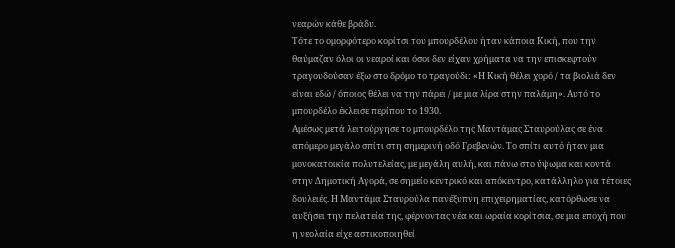νεαρών κάθε βράδυ.
Τότε το ομορφότερο κορίτσι του μπουρδέλου ήταν κάποια Κική, που την θαύμαζαν όλοι οι νεαροί και όσοι δεν είχαν χρήματα να την επισκεφτούν τραγουδούσαν έξω στο δρόμο το τραγούδι: «Η Κική θέλει χορό / τα βιολιά δεν είναι εδώ / όποιος θέλει να την πάρει / με μια λίρα στην παλάμη». Αυτό το μπουρδέλο έκλεισε περίπου το 1930.
Αμέσως μετά λειτούργησε το μπουρδέλo της Μαντάμας Σταυρούλας σε ένα απόμερο μεγάλο σπίτι στη σημερινή οδό Γρεβενών. Το σπίτι αυτό ήταν μια μονοκατοικία πολυτελείας, με μεγάλη αυλή, και πάνω στο ύψωμα και κοντά στην Δημοτική Αγορά, σε σημείο κεντρικό και απόκεντρο, κατάλληλο για τέτοιες δουλειές. Η Μαντάμα Σταυρούλα πανέξυπνη επιχειρηματίας, κατόρθωσε να αυξήσει την πελατεία της, φέρνοντας νέα και ωραία κορίτσια, σε μια εποχή που η νεολαία είχε αστικοποιηθεί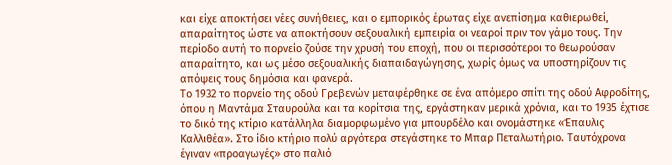και είχε αποκτήσει νέες συνήθειες, και ο εμπορικός έρωτας είχε ανεπίσημα καθιερωθεί, απαραίτητος ώστε να αποκτήσουν σεξουαλική εμπειρία οι νεαροί πριν τον γάμο τους. Την περίοδο αυτή το πορνείο ζούσε την χρυσή του εποχή, που οι περισσότεροι το θεωρούσαν απαραίτητο, και ως μέσο σεξουαλικής διαπαιδαγώγησης, χωρίς όμως να υποστηρίζουν τις απόψεις τους δημόσια και φανερά.
Το 1932 το πορνείο της οδού Γρεβενών μεταφέρθηκε σε ένα απόμερο σπίτι της οδού Αφροδίτης, όπου η Μαντάμα Σταυρούλα και τα κορίτσια της, εργάστηκαν μερικά χρόνια, και το 1935 έχτισε το δικό της κτίριο κατάλληλα διαμορφωμένο για μπουρδέλο και ονομάστηκε «Έπαυλις Καλλιθέα». Στο ίδιο κτήριο πολύ αργότερα στεγάστηκε το Μπαρ Πεταλωτήριο. Ταυτόχρονα έγιναν «προαγωγές» στο παλιό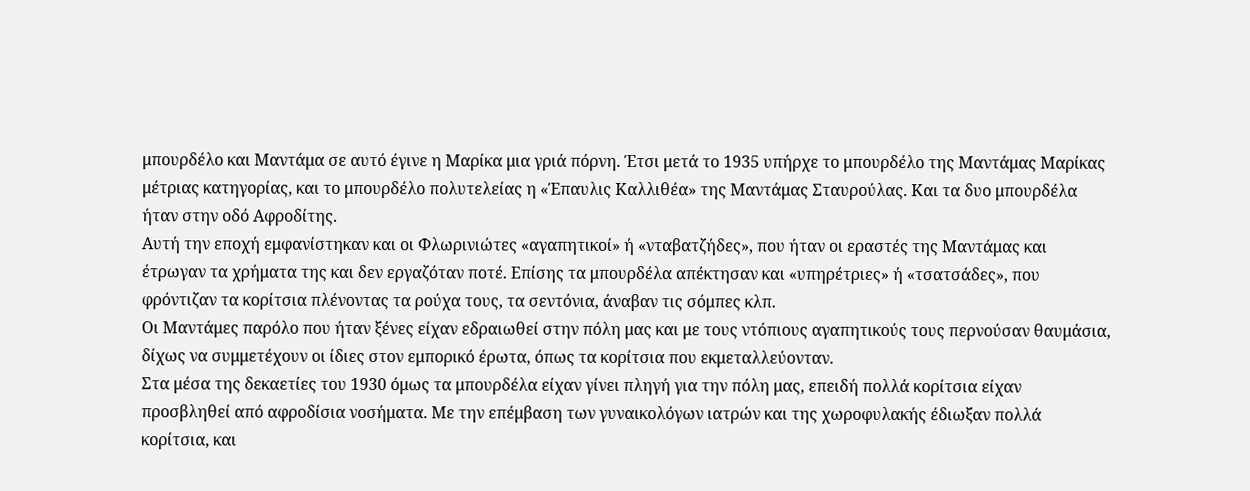μπουρδέλο και Μαντάμα σε αυτό έγινε η Μαρίκα μια γριά πόρνη. Έτσι μετά το 1935 υπήρχε το μπουρδέλο της Μαντάμας Μαρίκας μέτριας κατηγορίας, και το μπουρδέλο πολυτελείας η «Έπαυλις Καλλιθέα» της Μαντάμας Σταυρούλας. Και τα δυο μπουρδέλα ήταν στην οδό Αφροδίτης.
Αυτή την εποχή εμφανίστηκαν και οι Φλωρινιώτες «αγαπητικοί» ή «νταβατζήδες», που ήταν οι εραστές της Μαντάμας και έτρωγαν τα χρήματα της και δεν εργαζόταν ποτέ. Επίσης τα μπουρδέλα απέκτησαν και «υπηρέτριες» ή «τσατσάδες», που φρόντιζαν τα κορίτσια πλένοντας τα ρούχα τους, τα σεντόνια, άναβαν τις σόμπες κλπ.
Οι Μαντάμες παρόλο που ήταν ξένες είχαν εδραιωθεί στην πόλη μας και με τους ντόπιους αγαπητικούς τους περνούσαν θαυμάσια, δίχως να συμμετέχουν οι ίδιες στον εμπορικό έρωτα, όπως τα κορίτσια που εκμεταλλεύονταν.
Στα μέσα της δεκαετίες του 1930 όμως τα μπουρδέλα είχαν γίνει πληγή για την πόλη μας, επειδή πολλά κορίτσια είχαν προσβληθεί από αφροδίσια νοσήματα. Με την επέμβαση των γυναικολόγων ιατρών και της χωροφυλακής έδιωξαν πολλά κορίτσια, και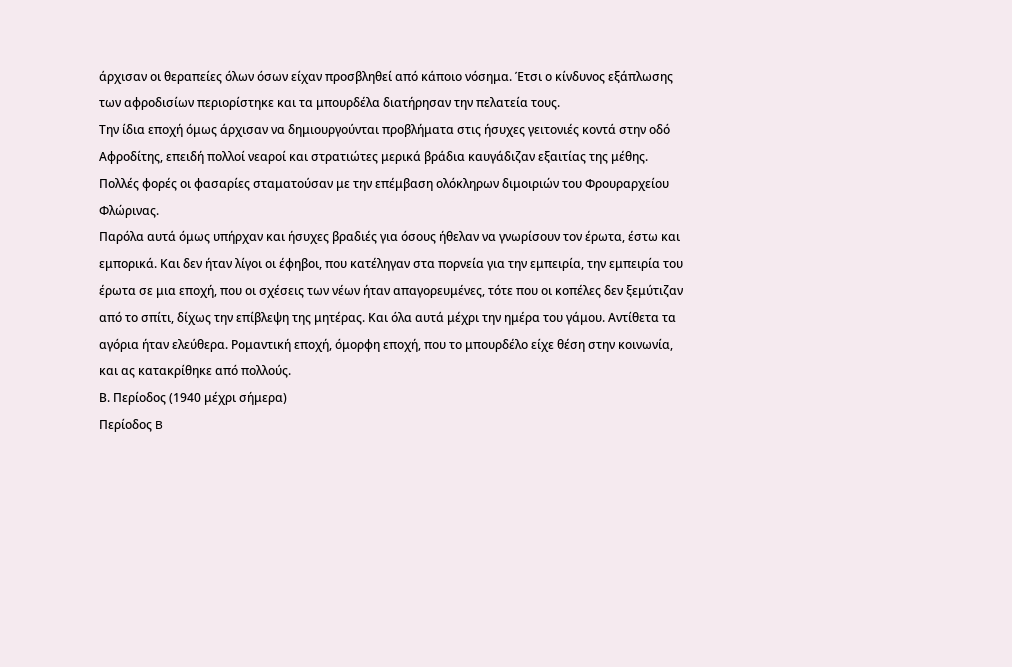άρχισαν οι θεραπείες όλων όσων είχαν προσβληθεί από κάποιο νόσημα. Έτσι ο κίνδυνος εξάπλωσης των αφροδισίων περιορίστηκε και τα μπουρδέλα διατήρησαν την πελατεία τους.
Την ίδια εποχή όμως άρχισαν να δημιουργούνται προβλήματα στις ήσυχες γειτονιές κοντά στην οδό Αφροδίτης, επειδή πολλοί νεαροί και στρατιώτες μερικά βράδια καυγάδιζαν εξαιτίας της μέθης. Πολλές φορές οι φασαρίες σταματούσαν με την επέμβαση ολόκληρων διμοιριών του Φρουραρχείου Φλώρινας.
Παρόλα αυτά όμως υπήρχαν και ήσυχες βραδιές για όσους ήθελαν να γνωρίσουν τον έρωτα, έστω και εμπορικά. Και δεν ήταν λίγοι οι έφηβοι, που κατέληγαν στα πορνεία για την εμπειρία, την εμπειρία του έρωτα σε μια εποχή, που οι σχέσεις των νέων ήταν απαγορευμένες, τότε που οι κοπέλες δεν ξεμύτιζαν από το σπίτι, δίχως την επίβλεψη της μητέρας. Και όλα αυτά μέχρι την ημέρα του γάμου. Αντίθετα τα αγόρια ήταν ελεύθερα. Ρομαντική εποχή, όμορφη εποχή, που το μπουρδέλο είχε θέση στην κοινωνία, και ας κατακρίθηκε από πολλούς.
Β. Περίοδος (1940 μέχρι σήμερα)
Περίοδος B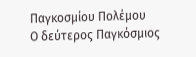Παγκοσμίου Πολέμου
Ο δεύτερος Παγκόσμιος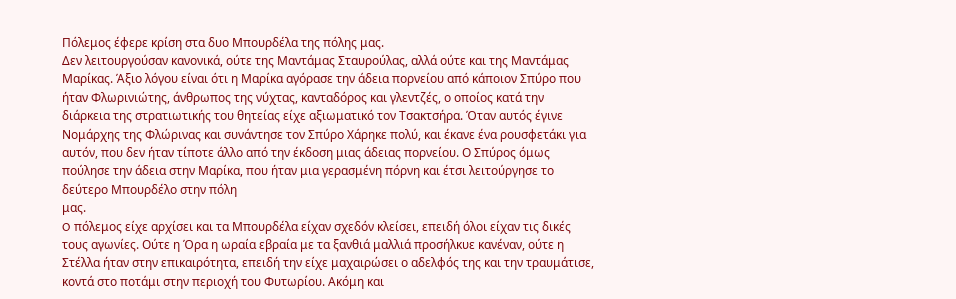Πόλεμος έφερε κρίση στα δυο Μπουρδέλα της πόλης μας.
Δεν λειτουργούσαν κανονικά, ούτε της Μαντάμας Σταυρούλας, αλλά ούτε και της Μαντάμας Μαρίκας. Άξιο λόγου είναι ότι η Μαρίκα αγόρασε την άδεια πορνείου από κάποιον Σπύρο που ήταν Φλωρινιώτης, άνθρωπος της νύχτας, κανταδόρος και γλεντζές, ο οποίος κατά την διάρκεια της στρατιωτικής του θητείας είχε αξιωματικό τον Τσακτσήρα. Όταν αυτός έγινε Νομάρχης της Φλώρινας και συνάντησε τον Σπύρο Χάρηκε πολύ, και έκανε ένα ρουσφετάκι για αυτόν, που δεν ήταν τίποτε άλλο από την έκδοση μιας άδειας πορνείου. Ο Σπύρος όμως πούλησε την άδεια στην Μαρίκα, που ήταν μια γερασμένη πόρνη και έτσι λειτούργησε το δεύτερο Μπουρδέλο στην πόλη
μας.
O πόλεμος είχε αρχίσει και τα Μπουρδέλα είχαν σχεδόν κλείσει, επειδή όλοι είχαν τις δικές τους αγωνίες. Ούτε η Όρα η ωραία εβραία με τα ξανθιά μαλλιά προσήλκυε κανέναν, ούτε η Στέλλα ήταν στην επικαιρότητα, επειδή την είχε μαχαιρώσει ο αδελφός της και την τραυμάτισε, κοντά στο ποτάμι στην περιοχή του Φυτωρίου. Ακόμη και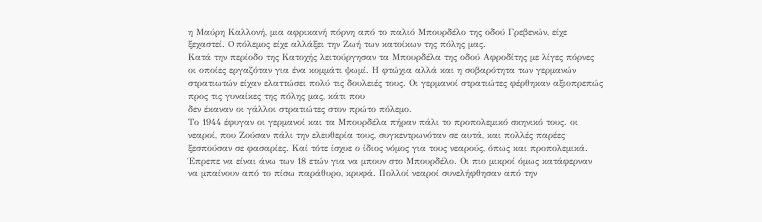η Μαύρη Καλλονή, μια αφρικανή πόρνη από το παλιό Μπουρδέλο της οδού Γρεβενών, είχε ξεχαστεί. O πόλεμος είχε αλλάξει την Ζωή των κατοίκων της πόλης μας.
Κατά την περίοδο της Κατοχής λειτούργησαν τα Μπουρδέλα της οδού Αφροδίτης με λίγες πόρνες οι οποίες εργαζόταν για ένα κομμάτι ψωμί. Η φτώχια αλλά και η σοβαρότητα των γερμανών στρατιωτών είχαν ελαττώσει πολύ τις δουλειές τους. Οι γερμανοί στρατιώτες φέρθηκαν αξιοπρεπώς προς τις γυναίκες της πόλης μας, κάτι που
δεν έκαναν οι γάλλοι στρατιώτες στον πρώτο πόλεμο.
Το 1944 έφυγαν οι γερμανοί και τα Μπουρδέλα πήραν πάλι το προπολεμικό σκηνικό τους. οι νεαροί, που Ζούσαν πάλι την ελευθερία τους, συγκεντρωνόταν σε αυτά, και πολλές παρέες ξεσπούσαν σε φασαρίες. Καί τότε ίσχυε ο ίδιος νόμος για τους νεαρούς, όπως και προπολεμικά. Έπρεπε να είναι άνω των 18 ετών για να μπουν στο Μπουρδέλο. Οι πιο μικροί όμως κατάφερναν να μπαίνουν από το πίσω παράθυρο, κρυφά. Πολλοί νεαροί συνελήφθησαν από την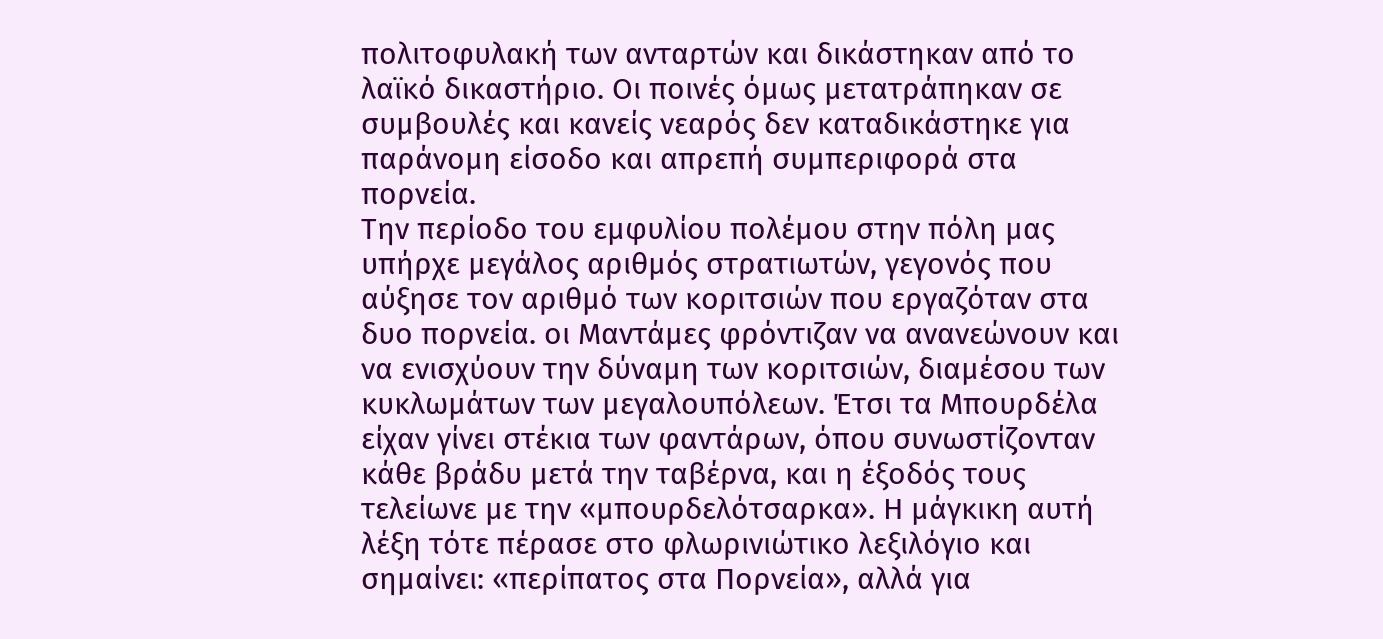πολιτοφυλακή των ανταρτών και δικάστηκαν από το λαϊκό δικαστήριο. Οι ποινές όμως μετατράπηκαν σε συμβουλές και κανείς νεαρός δεν καταδικάστηκε για παράνομη είσοδο και απρεπή συμπεριφορά στα πορνεία.
Την περίοδο του εμφυλίου πολέμου στην πόλη μας υπήρχε μεγάλος αριθμός στρατιωτών, γεγονός που αύξησε τον αριθμό των κοριτσιών που εργαζόταν στα δυο πορνεία. οι Μαντάμες φρόντιζαν να ανανεώνουν και να ενισχύουν την δύναμη των κοριτσιών, διαμέσου των κυκλωμάτων των μεγαλουπόλεων. Έτσι τα Μπουρδέλα είχαν γίνει στέκια των φαντάρων, όπου συνωστίζονταν κάθε βράδυ μετά την ταβέρνα, και η έξοδός τους τελείωνε με την «μπουρδελότσαρκα». Η μάγκικη αυτή λέξη τότε πέρασε στο φλωρινιώτικο λεξιλόγιο και σημαίνει: «περίπατος στα Πορνεία», αλλά για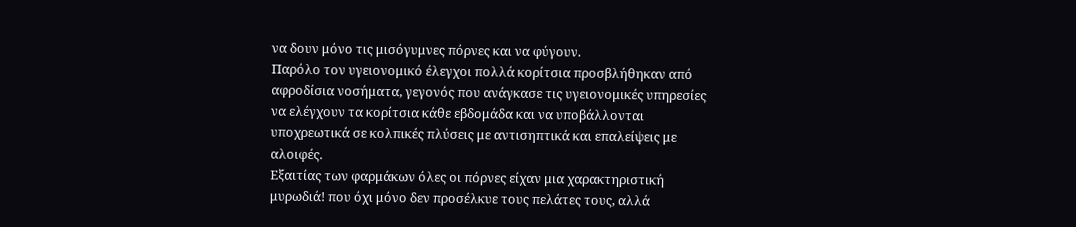να δουν μόνο τις μισόγυμνες πόρνες και να φύγουν.
Παρόλο τον υγειονομικό έλεγχοι πολλά κορίτσια προσβλήθηκαν από αφροδίσια νοσήματα, γεγονός που ανάγκασε τις υγειονομικές υπηρεσίες να ελέγχουν τα κορίτσια κάθε εβδομάδα και να υποβάλλονται υποχρεωτικά σε κολπικές πλύσεις με αντισηπτικά και επαλείψεις με αλοιφές.
Εξαιτίας των φαρμάκων όλες οι πόρνες είχαν μια χαρακτηριστική μυρωδιά! που όχι μόνο δεν προσέλκυε τους πελάτες τους, αλλά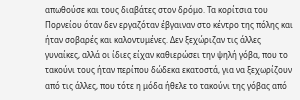απωθούσε και τους διαβάτες στον δρόμο. Τα κορίτσια του Πορνείου όταν δεν εργαζόταν έβγαιναν στο κέντρο της πόλης και ήταν σοβαρές και καλοντυμένες. Δεν ξεχώριζαν τις άλλες γυναίκες, αλλά οι ίδιες είχαν καθιερώσει την ψηλή γόβα, που το τακούνι τους ήταν περίπου δώδεκα εκατοστά, για να ξεχωρίζουν από τις άλλες, που τότε η μόδα ήθελε το τακούνι της γόβας από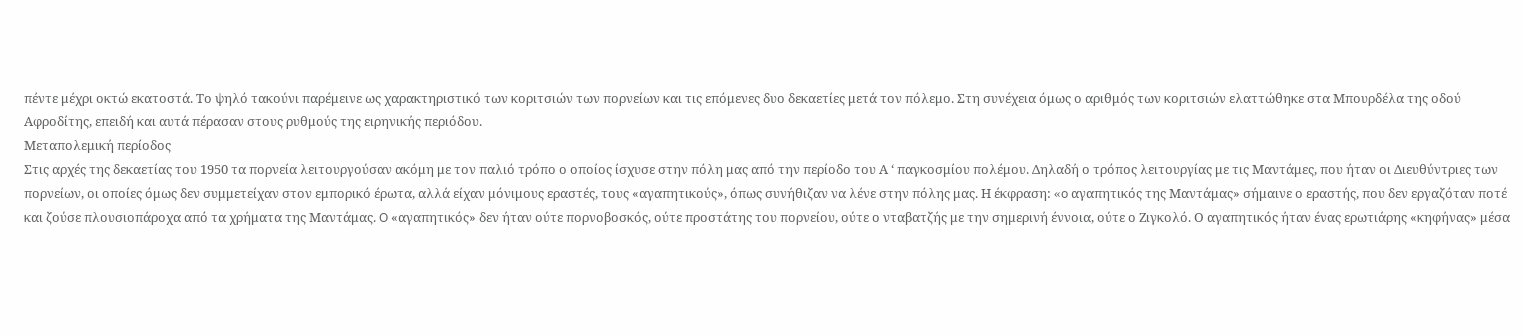πέντε μέχρι οκτώ εκατοστά. Το ψηλό τακούνι παρέμεινε ως χαρακτηριστικό των κοριτσιών των πορνείων και τις επόμενες δυο δεκαετίες μετά τον πόλεμο. Στη συνέχεια όμως ο αριθμός των κοριτσιών ελαττώθηκε στα Μπουρδέλα της οδού Αφροδίτης, επειδή και αυτά πέρασαν στους ρυθμούς της ειρηνικής περιόδου.
Μεταπολεμική περίοδος
Στις αρχές της δεκαετίας του 1950 τα πορνεία λειτουργούσαν ακόμη με τον παλιό τρόπο ο οποίος ίσχυσε στην πόλη μας από την περίοδο του Α ‘ παγκοσμίου πολέμου. Δηλαδή ο τρόπος λειτουργίας με τις Μαντάμες, που ήταν οι Διευθύντριες των πορνείων, οι οποίες όμως δεν συμμετείχαν στον εμπορικό έρωτα, αλλά είχαν μόνιμους εραστές, τους «αγαπητικούς», όπως συνήθιζαν να λένε στην πόλης μας. Η έκφραση: «o αγαπητικός της Μαντάμας» σήμαινε ο εραστής, που δεν εργαζόταν ποτέ και ζούσε πλουσιοπάροχα από τα χρήματα της Μαντάμας. O «αγαπητικός» δεν ήταν ούτε πορνοβοσκός, ούτε προστάτης του πορνείου, ούτε ο νταβατζής με την σημερινή έννοια, ούτε ο Ζιγκολό. Ο αγαπητικός ήταν ένας ερωτιάρης «κηφήνας» μέσα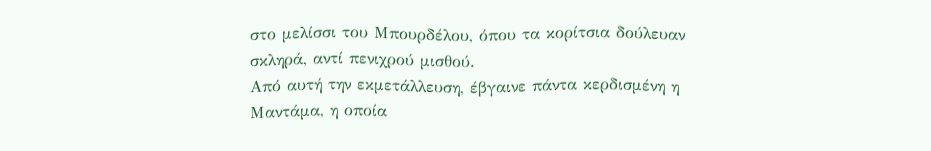στο μελίσσι του Μπουρδέλου, όπου τα κορίτσια δούλευαν σκληρά, αντί πενιχρού μισθού.
Από αυτή την εκμετάλλευση, έβγαινε πάντα κερδισμένη η Μαντάμα, η οποία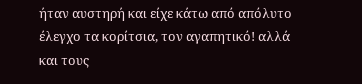ήταν αυστηρή και είχε κάτω από απόλυτο έλεγχο τα κορίτσια, τον αγαπητικό! αλλά και τους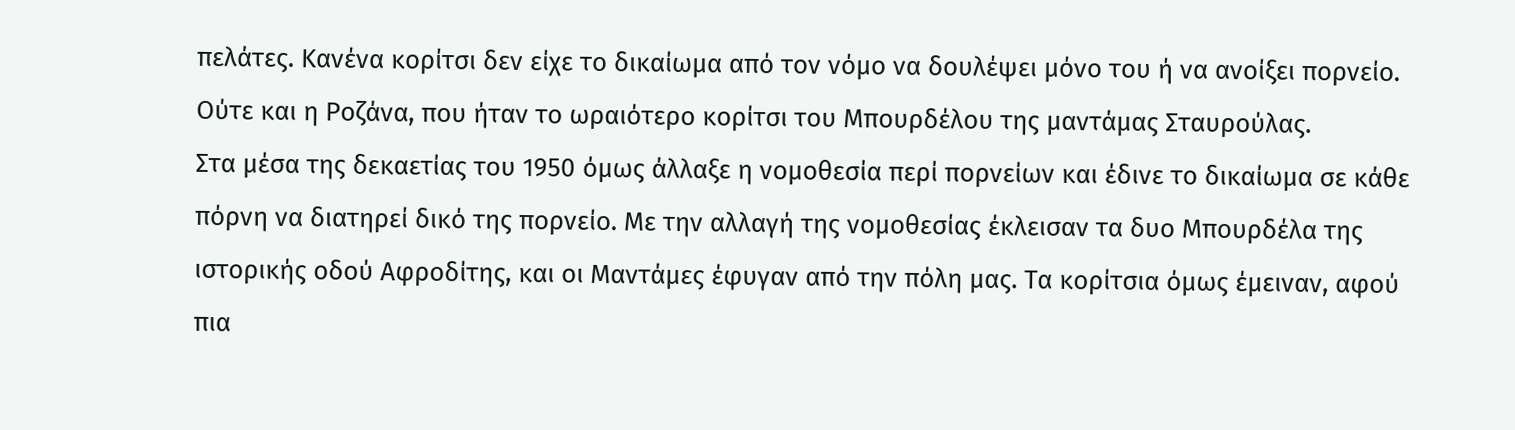πελάτες. Κανένα κορίτσι δεν είχε το δικαίωμα από τον νόμο να δουλέψει μόνο του ή να ανοίξει πορνείο. Ούτε και η Ροζάνα, που ήταν το ωραιότερο κορίτσι του Μπουρδέλου της μαντάμας Σταυρούλας.
Στα μέσα της δεκαετίας του 1950 όμως άλλαξε η νομοθεσία περί πορνείων και έδινε το δικαίωμα σε κάθε πόρνη να διατηρεί δικό της πορνείο. Με την αλλαγή της νομοθεσίας έκλεισαν τα δυο Μπουρδέλα της ιστορικής οδού Αφροδίτης, και οι Μαντάμες έφυγαν από την πόλη μας. Τα κορίτσια όμως έμειναν, αφού πια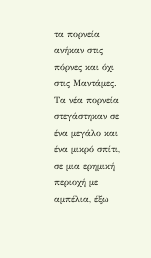τα πορνεία ανήκαν στις πόρνες και όχι στις Μαντάμες. Τα νέα πορνεία στεγάστηκαν σε ένα μεγάλο και ένα μικρό σπίτι, σε μια ερημική περιοχή με αμπέλια, έξω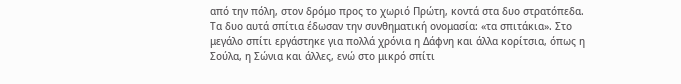από την πόλη, στον δρόμο προς το χωριό Πρώτη, κοντά στα δυο στρατόπεδα. Τα δυο αυτά σπίτια έδωσαν την συνθηματική ονομασία: «τα σπιτάκια». Στο μεγάλο σπίτι εργάστηκε για πολλά χρόνια η Δάφνη και άλλα κορίτσια, όπως η Σούλα, η Σώνια και άλλες, ενώ στο μικρό σπίτι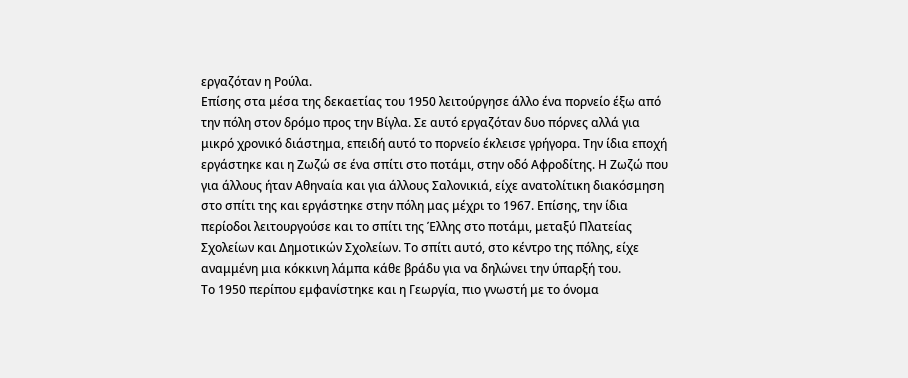εργαζόταν η Ρούλα.
Επίσης στα μέσα της δεκαετίας του 1950 λειτούργησε άλλο ένα πορνείο έξω από την πόλη στον δρόμο προς την Βίγλα. Σε αυτό εργαζόταν δυο πόρνες αλλά για μικρό χρονικό διάστημα, επειδή αυτό το πορνείο έκλεισε γρήγορα. Την ίδια εποχή εργάστηκε και η Ζωζώ σε ένα σπίτι στο ποτάμι, στην οδό Αφροδίτης. Η Ζωζώ που για άλλους ήταν Αθηναία και για άλλους Σαλονικιά, είχε ανατολίτικη διακόσμηση στο σπίτι της και εργάστηκε στην πόλη μας μέχρι το 1967. Επίσης, την ίδια περίοδοι λειτουργούσε και το σπίτι της Έλλης στο ποτάμι, μεταξύ Πλατείας Σχολείων και Δημοτικών Σχολείων. Το σπίτι αυτό, στο κέντρο της πόλης, είχε αναμμένη μια κόκκινη λάμπα κάθε βράδυ για να δηλώνει την ύπαρξή του.
Το 1950 περίπου εμφανίστηκε και η Γεωργία, πιο γνωστή με το όνομα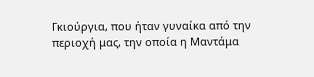Γκιούργια, που ήταν γυναίκα από την περιοχή μας, την οποία η Μαντάμα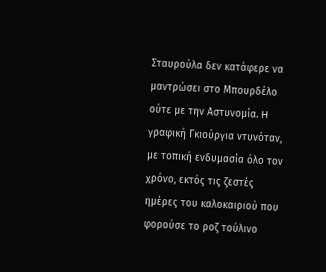Σταυρούλα δεν κατάφερε να μαντρώσει στο Μπουρδέλο ούτε με την Αστυνομία. H γραφική Γκιούργια ντυνόταν, με τοπική ενδυμασία όλο τον χρόνο, εκτός τις ζεστές ημέρες του καλοκαιριού που φορούσε το ροζ τούλινο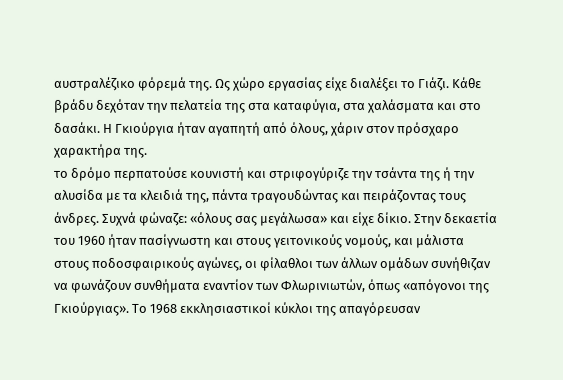αυστραλέζικο φόρεμά της. Ως χώρο εργασίας είχε διαλέξει το Γιάζι. Κάθε βράδυ δεχόταν την πελατεία της στα καταφύγια, στα χαλάσματα και στο δασάκι. Η Γκιούργια ήταν αγαπητή από όλους, χάριν στον πρόσχαρο χαρακτήρα της.
το δρόμο περπατούσε κουνιστή και στριφογύριζε την τσάντα της ή την αλυσίδα με τα κλειδιά της, πάντα τραγουδώντας και πειράζοντας τους άνδρες. Συχνά φώναζε: «όλους σας μεγάλωσα» και είχε δίκιο. Στην δεκαετία του 1960 ήταν πασίγνωστη και στους γειτονικούς νομούς, και μάλιστα στους ποδοσφαιρικούς αγώνες, οι φίλαθλοι των άλλων ομάδων συνήθιζαν να φωνάζουν συνθήματα εναντίον των Φλωρινιωτών, όπως «απόγονοι της Γκιούργιας». Το 1968 εκκλησιαστικοί κύκλοι της απαγόρευσαν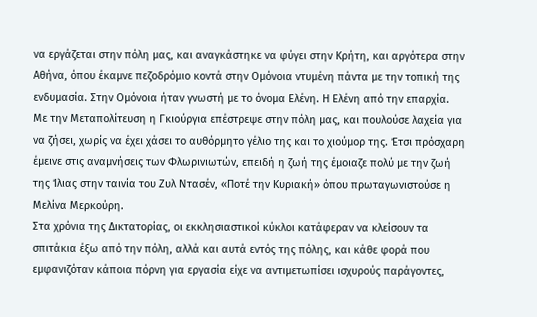να εργάζεται στην πόλη μας, και αναγκάστηκε να φύγει στην Κρήτη, και αργότερα στην Αθήνα, όπου έκαμνε πεζοδρόμιο κοντά στην Ομόνοια ντυμένη πάντα με την τοπική της ενδυμασία. Στην Ομόνοια ήταν γνωστή με το όνομα Ελένη. Η Ελένη από την επαρχία.
Με την Μεταπολίτευση η Γκιούργια επέστρεψε στην πόλη μας, και πουλούσε λαχεία για να ζήσει, χωρίς να έχει χάσει το αυθόρμητο γέλιο της και το χιούμορ της. Έτσι πρόσχαρη έμεινε στις αναμνήσεις των Φλωρινιωτών, επειδή η ζωή της έμοιαζε πολύ με την ζωή της Ίλιας στην ταινία του Ζυλ Ντασέν, «Ποτέ την Κυριακή» όπου πρωταγωνιστούσε η Μελίνα Μερκούρη.
Στα χρόνια της Δικτατορίας, οι εκκλησιαστικοί κύκλοι κατάφεραν να κλείσουν τα σπιτάκια έξω από την πόλη, αλλά και αυτά εντός της πόλης, και κάθε φορά που εμφανιζόταν κάποια πόρνη για εργασία είχε να αντιμετωπίσει ισχυρούς παράγοντες,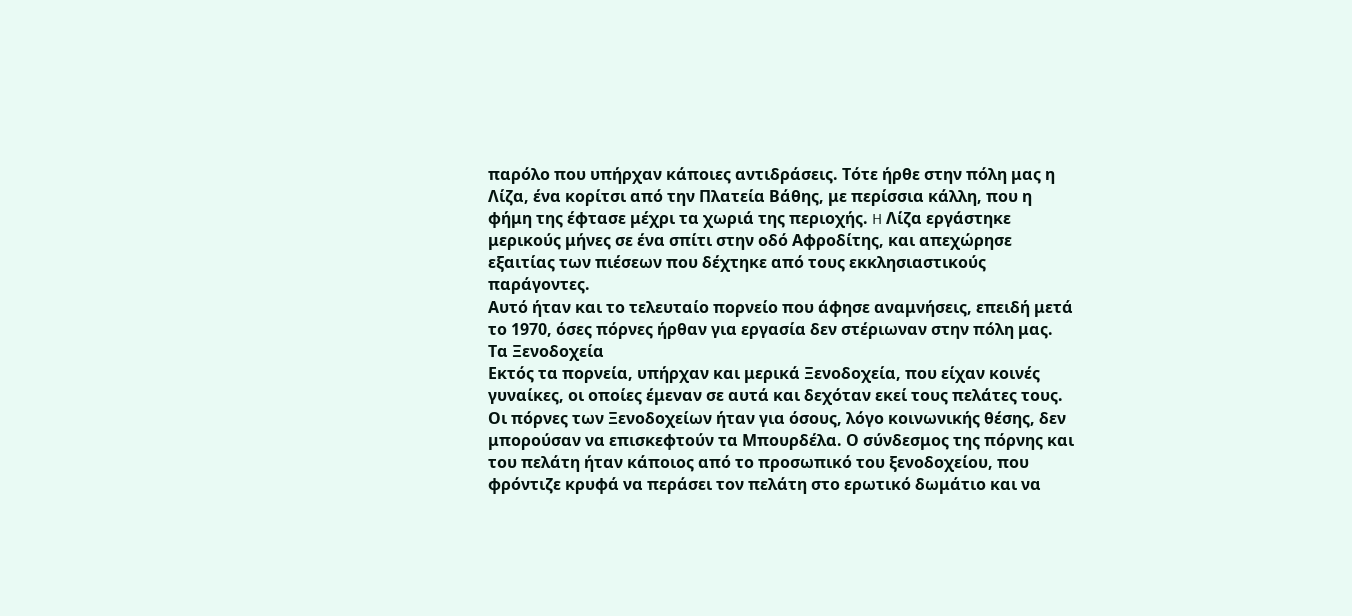παρόλο που υπήρχαν κάποιες αντιδράσεις. Τότε ήρθε στην πόλη μας η Λίζα, ένα κορίτσι από την Πλατεία Βάθης, με περίσσια κάλλη, που η φήμη της έφτασε μέχρι τα χωριά της περιοχής. H Λίζα εργάστηκε μερικούς μήνες σε ένα σπίτι στην οδό Αφροδίτης, και απεχώρησε εξαιτίας των πιέσεων που δέχτηκε από τους εκκλησιαστικούς παράγοντες.
Αυτό ήταν και το τελευταίο πορνείο που άφησε αναμνήσεις, επειδή μετά το 1970, όσες πόρνες ήρθαν για εργασία δεν στέριωναν στην πόλη μας.
Τα Ξενοδοχεία
Εκτός τα πορνεία, υπήρχαν και μερικά Ξενοδοχεία, που είχαν κοινές γυναίκες, οι οποίες έμεναν σε αυτά και δεχόταν εκεί τους πελάτες τους. Οι πόρνες των Ξενοδοχείων ήταν για όσους, λόγο κοινωνικής θέσης, δεν μπορούσαν να επισκεφτούν τα Μπουρδέλα. Ο σύνδεσμος της πόρνης και του πελάτη ήταν κάποιος από το προσωπικό του ξενοδοχείου, που φρόντιζε κρυφά να περάσει τον πελάτη στο ερωτικό δωμάτιο και να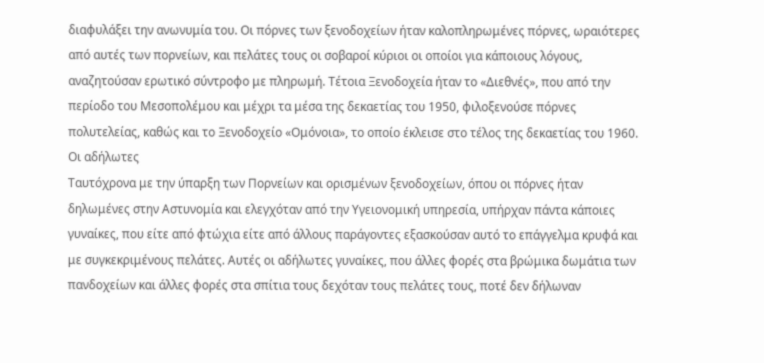διαφυλάξει την ανωνυμία του. Οι πόρνες των ξενοδοχείων ήταν καλοπληρωμένες πόρνες, ωραιότερες από αυτές των πορνείων, και πελάτες τους οι σοβαροί κύριοι οι οποίοι για κάποιους λόγους, αναζητούσαν ερωτικό σύντροφο με πληρωμή. Τέτοια Ξενοδοχεία ήταν το «Διεθνές», που από την περίοδο του Μεσοπολέμου και μέχρι τα μέσα της δεκαετίας του 1950, φιλοξενούσε πόρνες πολυτελείας, καθώς και το Ξενοδοχείο «Ομόνοια», το οποίο έκλεισε στο τέλος της δεκαετίας του 1960.
Οι αδήλωτες
Ταυτόχρονα με την ύπαρξη των Πορνείων και ορισμένων ξενοδοχείων, όπου οι πόρνες ήταν δηλωμένες στην Αστυνομία και ελεγχόταν από την Υγειονομική υπηρεσία, υπήρχαν πάντα κάποιες γυναίκες, που είτε από φτώχια είτε από άλλους παράγοντες εξασκούσαν αυτό το επάγγελμα κρυφά και με συγκεκριμένους πελάτες. Αυτές οι αδήλωτες γυναίκες, που άλλες φορές στα βρώμικα δωμάτια των πανδοχείων και άλλες φορές στα σπίτια τους δεχόταν τους πελάτες τους, ποτέ δεν δήλωναν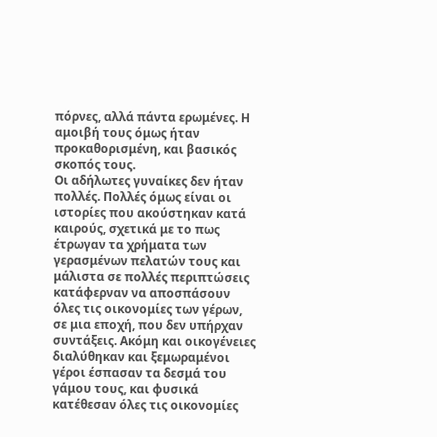πόρνες, αλλά πάντα ερωμένες. Η αμοιβή τους όμως ήταν προκαθορισμένη, και βασικός σκοπός τους.
Οι αδήλωτες γυναίκες δεν ήταν πολλές. Πολλές όμως είναι οι ιστορίες που ακούστηκαν κατά καιρούς, σχετικά με το πως έτρωγαν τα χρήματα των γερασμένων πελατών τους και μάλιστα σε πολλές περιπτώσεις κατάφερναν να αποσπάσουν όλες τις οικονομίες των γέρων, σε μια εποχή, που δεν υπήρχαν συντάξεις. Ακόμη και οικογένειες διαλύθηκαν και ξεμωραμένοι γέροι έσπασαν τα δεσμά του γάμου τους, και φυσικά κατέθεσαν όλες τις οικονομίες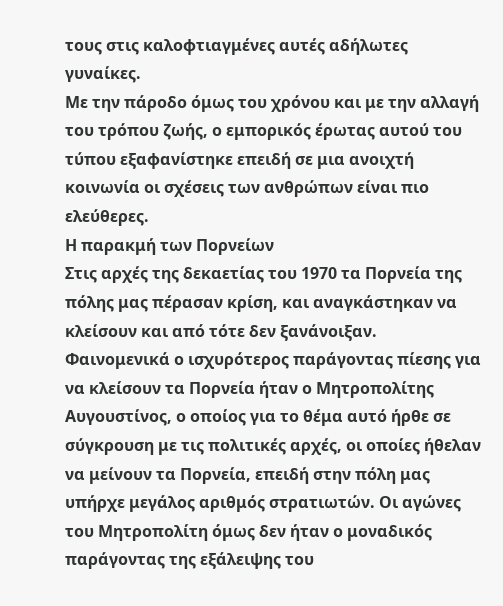τους στις καλοφτιαγμένες αυτές αδήλωτες γυναίκες.
Mε την πάροδο όμως του χρόνου και με την αλλαγή του τρόπου ζωής, ο εμπορικός έρωτας αυτού του τύπου εξαφανίστηκε επειδή σε μια ανοιχτή κοινωνία οι σχέσεις των ανθρώπων είναι πιο ελεύθερες.
Η παρακμή των Πορνείων
Στις αρχές της δεκαετίας του 1970 τα Πορνεία της πόλης μας πέρασαν κρίση, και αναγκάστηκαν να κλείσουν και από τότε δεν ξανάνοιξαν. Φαινομενικά ο ισχυρότερος παράγοντας πίεσης για να κλείσουν τα Πορνεία ήταν ο Μητροπολίτης Αυγουστίνος, ο οποίος για το θέμα αυτό ήρθε σε σύγκρουση με τις πολιτικές αρχές, οι οποίες ήθελαν να μείνουν τα Πορνεία, επειδή στην πόλη μας υπήρχε μεγάλος αριθμός στρατιωτών. Οι αγώνες του Μητροπολίτη όμως δεν ήταν ο μοναδικός παράγοντας της εξάλειψης του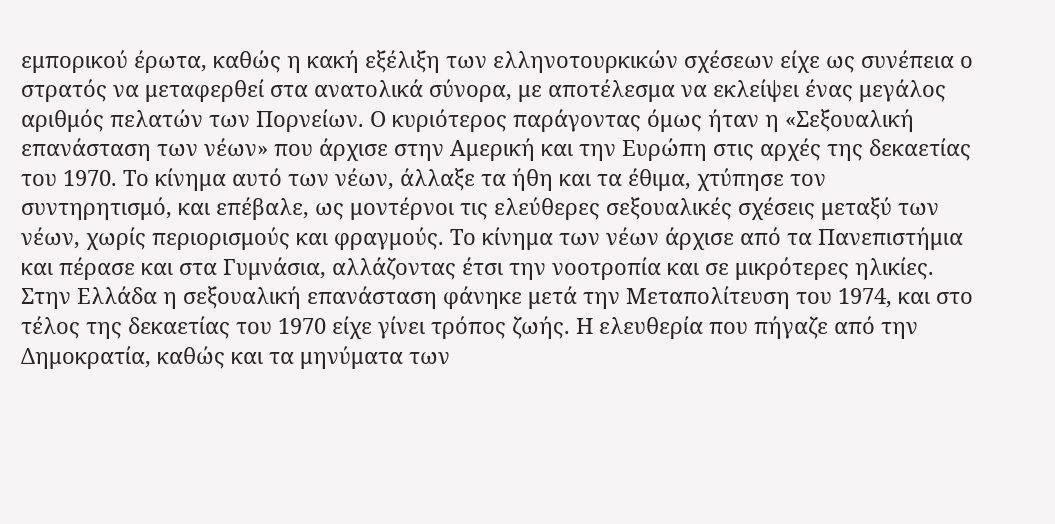εμπορικού έρωτα, καθώς η κακή εξέλιξη των ελληνοτουρκικών σχέσεων είχε ως συνέπεια ο στρατός να μεταφερθεί στα ανατολικά σύνορα, με αποτέλεσμα να εκλείψει ένας μεγάλος αριθμός πελατών των Πορνείων. Ο κυριότερος παράγοντας όμως ήταν η «Σεξουαλική επανάσταση των νέων» που άρχισε στην Αμερική και την Ευρώπη στις αρχές της δεκαετίας του 1970. Το κίνημα αυτό των νέων, άλλαξε τα ήθη και τα έθιμα, χτύπησε τον συντηρητισμό, και επέβαλε, ως μοντέρνοι τις ελεύθερες σεξουαλικές σχέσεις μεταξύ των νέων, χωρίς περιορισμούς και φραγμούς. Το κίνημα των νέων άρχισε από τα Πανεπιστήμια και πέρασε και στα Γυμνάσια, αλλάζοντας έτσι την νοοτροπία και σε μικρότερες ηλικίες. Στην Ελλάδα η σεξουαλική επανάσταση φάνηκε μετά την Μεταπολίτευση του 1974, και στο τέλος της δεκαετίας του 1970 είχε γίνει τρόπος ζωής. Η ελευθερία που πήγαζε από την Δημοκρατία, καθώς και τα μηνύματα των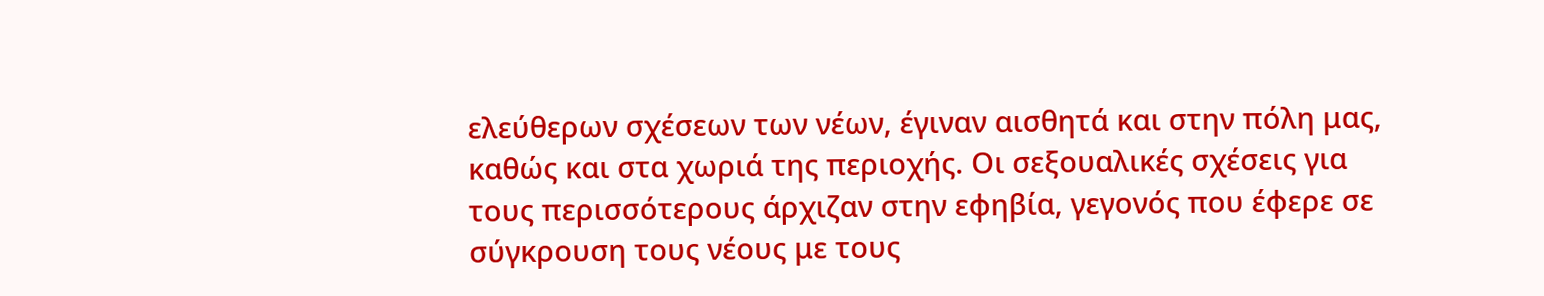ελεύθερων σχέσεων των νέων, έγιναν αισθητά και στην πόλη μας, καθώς και στα χωριά της περιοχής. Οι σεξουαλικές σχέσεις για τους περισσότερους άρχιζαν στην εφηβία, γεγονός που έφερε σε σύγκρουση τους νέους με τους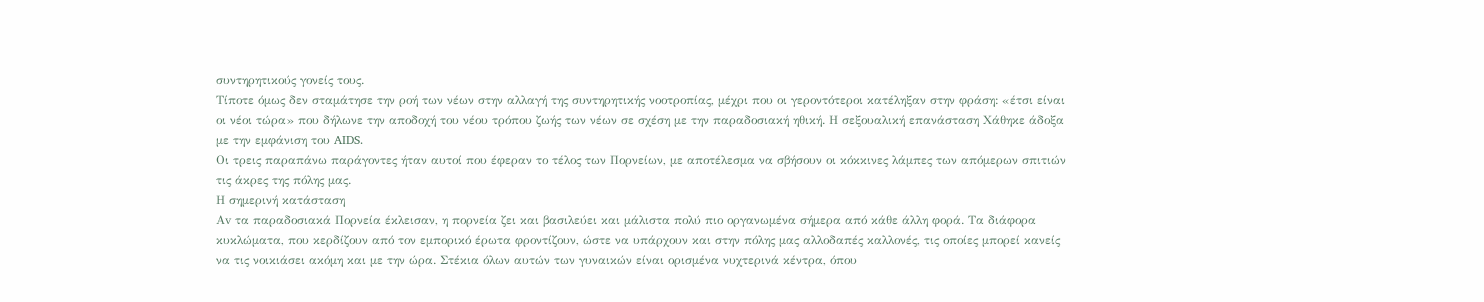συντηρητικούς γονείς τους.
Τίποτε όμως δεν σταμάτησε την ροή των νέων στην αλλαγή της συντηρητικής νοοτροπίας, μέχρι που οι γεροντότεροι κατέληξαν στην φράση: «έτσι είναι οι νέοι τώρα» που δήλωνε την αποδοχή του νέου τρόπου ζωής των νέων σε σχέση με την παραδοσιακή ηθική. Η σεξουαλική επανάσταση Χάθηκε άδοξα με την εμφάνιση του AIDS.
Οι τρεις παραπάνω παράγοντες ήταν αυτοί που έφεραν το τέλος των Πορνείων, με αποτέλεσμα να σβήσουν οι κόκκινες λάμπες των απόμερων σπιτιών τις άκρες της πόλης μας.
Η σημερινή κατάσταση
Αv τα παραδοσιακά Πορνεία έκλεισαν, η πορνεία ζει και βασιλεύει και μάλιστα πολύ πιο οργανωμένα σήμερα από κάθε άλλη φορά. Τα διάφορα κυκλώματα, που κερδίζουν από τον εμπορικό έρωτα φροντίζουν, ώστε να υπάρχουν και στην πόλης μας αλλοδαπές καλλονές, τις οποίες μπορεί κανείς να τις νοικιάσει ακόμη και με την ώρα. Στέκια όλων αυτών των γυναικών είναι ορισμένα νυχτερινά κέντρα, όπου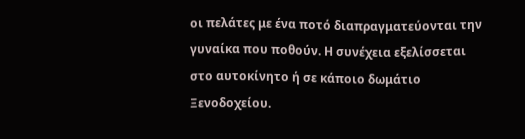οι πελάτες με ένα ποτό διαπραγματεύονται την γυναίκα που ποθούν. Η συνέχεια εξελίσσεται στο αυτοκίνητο ή σε κάποιο δωμάτιο Ξενοδοχείου.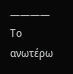————
Το ανωτέρω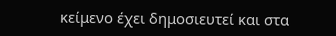κείμενο έχει δημοσιευτεί και στα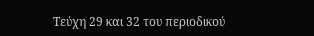Τεύχη 29 και 32 του περιοδικού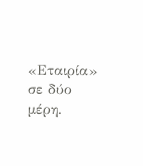«Εταιρία» σε δύο μέρη.